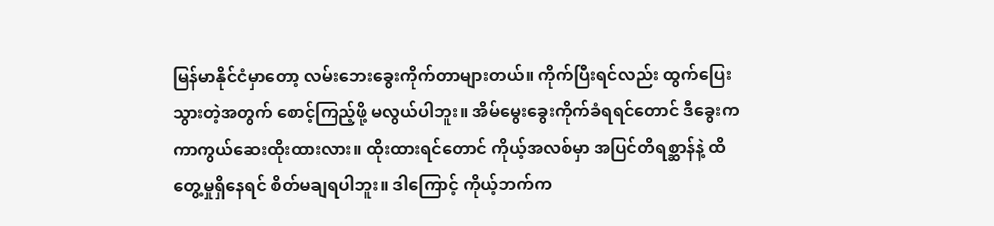မြန်မာနိုင်ငံမှာတော့ လမ်းဘေးခွေးကိုက်တာများတယ်။ ကိုက်ပြီးရင်လည်း ထွက်ပြေးသွားတဲ့အတွက် စောင့်ကြည့်ဖို့ မလွယ်ပါဘူး။ အိမ်မွေးခွေးကိုက်ခံရရင်တောင် ဒီခွေးက ကာကွယ်ဆေးထိုးထားလား။ ထိုးထားရင်တောင် ကိုယ့်အလစ်မှာ အပြင်တိရစ္ဆာန်နဲ့ ထိတွေ့မှုရှိနေရင် စိတ်မချရပါဘူး။ ဒါကြောင့် ကိုယ့်ဘက်က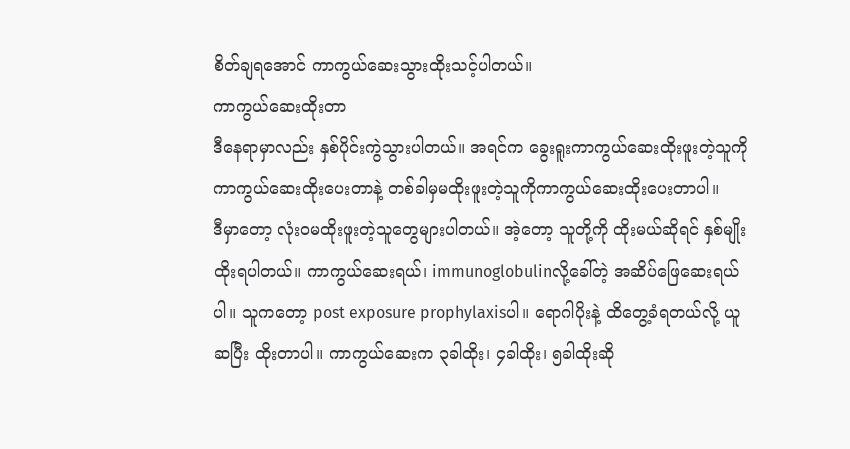စိတ်ချရအောင် ကာကွယ်ဆေးသွားထိုးသင့်ပါတယ်။
ကာကွယ်ဆေးထိုးတာ
ဒီနေရာမှာလည်း နှစ်ပိုင်းကွဲသွားပါတယ်။ အရင်က ခွေးရူးကာကွယ်ဆေးထိုးဖူးတဲ့သူကို ကာကွယ်ဆေးထိုးပေးတာနဲ့ တစ်ခါမှမထိုးဖူးတဲ့သူကိုကာကွယ်ဆေးထိုးပေးတာပါ။
ဒီမှာတော့ လုံးဝမထိုးဖူးတဲ့သူတွေများပါတယ်။ အဲ့တော့ သူတို့ကို ထိုးမယ်ဆိုရင် နှစ်မျိုးထိုးရပါတယ်။ ကာကွယ်ဆေးရယ်၊ immunoglobulinလို့ခေါ်တဲ့ အဆိပ်ဖြေဆေးရယ်ပါ။ သူကတော့ post exposure prophylaxisပါ။ ရောဂါပိုးနဲ့ ထိတွေ့ခံရတယ်လို့ ယူဆပြီး ထိုးတာပါ။ ကာကွယ်ဆေးက ၃ခါထိုး၊ ၄ခါထိုး၊ ၅ခါထိုးဆို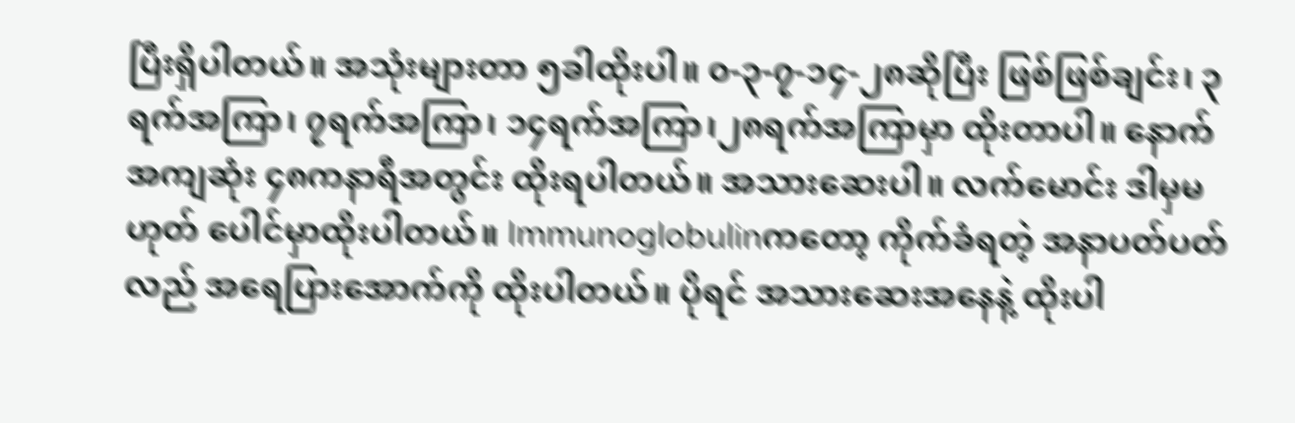ပြီးရှိပါတယ်။ အသုံးများတာ ၅ခါထိုးပါ။ ၀-၃-၇-၁၄-၂၈ဆိုပြီး ဖြစ်ဖြစ်ချင်း၊ ၃ရက်အကြာ၊ ၇ရက်အကြာ၊ ၁၄ရက်အကြာ၊၂၈ရက်အကြာမှာ ထိုးတာပါ။ နောက်အကျဆုံး ၄၈ကနာရီအတွင်း ထိုးရပါတယ်။ အသားဆေးပါ။ လက်မောင်း ဒါမှမဟုတ် ပေါင်မှာထိုးပါတယ်။ Immunoglobulinကတော့ ကိုက်ခံရတဲ့ အနာပတ်ပတ်လည် အရေပြားအောက်ကို ထိုးပါတယ်။ ပိုရင် အသားဆေးအနေနဲ့ ထိုးပါ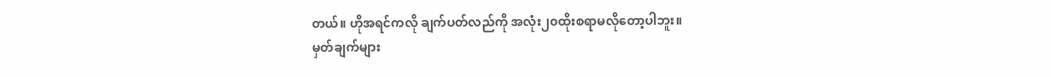တယ်။ ဟိုအရင်ကလို ချက်ပတ်လည်ကို အလုံး၂၀ထိုးစရာမလိုတော့ပါဘူး။
မှတ်ချက်များ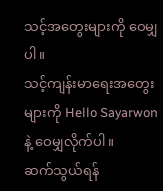သင့်အတွေးများကို ဝေမျှပါ။
သင့်ကျန်းမာရေးအတွေးများကို Hello Sayarwonနဲ့ ဝေမျှလိုက်ပါ။
ဆက်သွယ်ရန်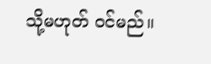သို့မဟုတ် ဝင်မည်။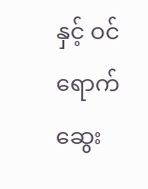နှင့် ဝင်ရောက်ဆွေး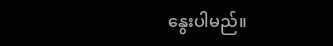နွေးပါမည်။